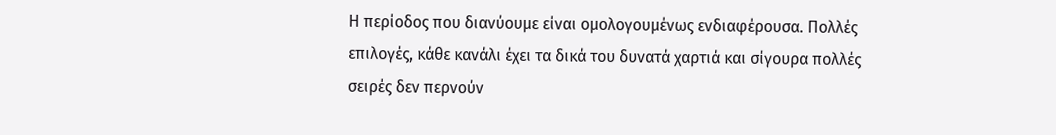Η περίοδος που διανύουμε είναι ομολογουμένως ενδιαφέρουσα. Πολλές επιλογές, κάθε κανάλι έχει τα δικά του δυνατά χαρτιά και σίγουρα πολλές σειρές δεν περνούν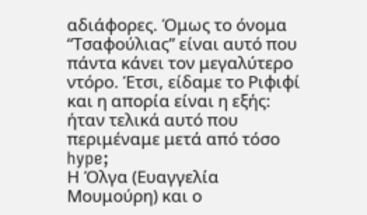αδιάφορες. Όμως το όνομα “Τσαφούλιας” είναι αυτό που πάντα κάνει τον μεγαλύτερο ντόρο. Έτσι, είδαμε το Ριφιφί και η απορία είναι η εξής: ήταν τελικά αυτό που περιμέναμε μετά από τόσο hype;
Η Όλγα (Ευαγγελία Μουμούρη) και ο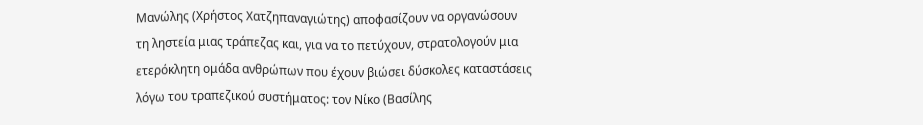Μανώλης (Χρήστος Χατζηπαναγιώτης) αποφασίζουν να οργανώσουν τη ληστεία μιας τράπεζας και, για να το πετύχουν, στρατολογούν μια ετερόκλητη ομάδα ανθρώπων που έχουν βιώσει δύσκολες καταστάσεις λόγω του τραπεζικού συστήματος: τον Νίκο (Βασίλης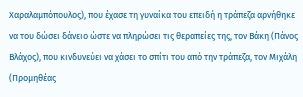Χαραλαμπόπουλος), που έχασε τη γυναίκα του επειδή η τράπεζα αρνήθηκε να του δώσει δάνειο ώστε να πληρώσει τις θεραπείες της, τον Βάκη (Πάνος Βλάχος), που κινδυνεύει να χάσει το σπίτι του από την τράπεζα, τον Μιχάλη (Προμηθέας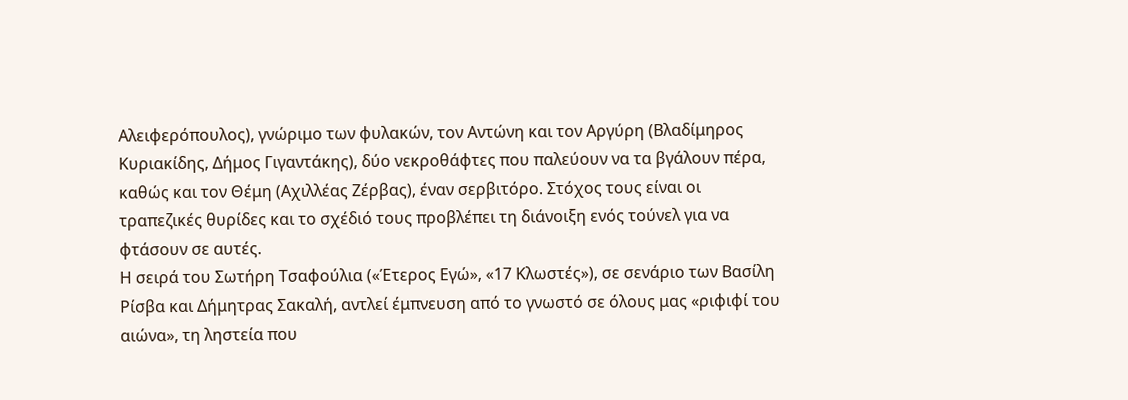Αλειφερόπουλος), γνώριμο των φυλακών, τον Αντώνη και τον Αργύρη (Βλαδίμηρος Κυριακίδης, Δήμος Γιγαντάκης), δύο νεκροθάφτες που παλεύουν να τα βγάλουν πέρα, καθώς και τον Θέμη (Αχιλλέας Ζέρβας), έναν σερβιτόρο. Στόχος τους είναι οι τραπεζικές θυρίδες και το σχέδιό τους προβλέπει τη διάνοιξη ενός τούνελ για να φτάσουν σε αυτές.
Η σειρά του Σωτήρη Τσαφούλια («Έτερος Εγώ», «17 Κλωστές»), σε σενάριο των Βασίλη Ρίσβα και Δήμητρας Σακαλή, αντλεί έμπνευση από το γνωστό σε όλους μας «ριφιφί του αιώνα», τη ληστεία που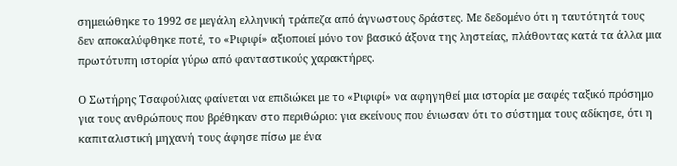σημειώθηκε το 1992 σε μεγάλη ελληνική τράπεζα από άγνωστους δράστες. Με δεδομένο ότι η ταυτότητά τους δεν αποκαλύφθηκε ποτέ, το «Ριφιφί» αξιοποιεί μόνο τον βασικό άξονα της ληστείας, πλάθοντας κατά τα άλλα μια πρωτότυπη ιστορία γύρω από φανταστικούς χαρακτήρες.

Ο Σωτήρης Τσαφούλιας φαίνεται να επιδιώκει με το «Ριφιφί» να αφηγηθεί μια ιστορία με σαφές ταξικό πρόσημο για τους ανθρώπους που βρέθηκαν στο περιθώριο: για εκείνους που ένιωσαν ότι το σύστημα τους αδίκησε, ότι η καπιταλιστική μηχανή τους άφησε πίσω με ένα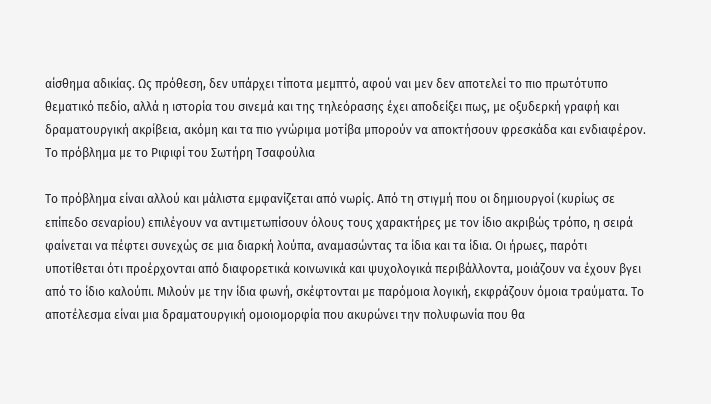αίσθημα αδικίας. Ως πρόθεση, δεν υπάρχει τίποτα μεμπτό, αφού ναι μεν δεν αποτελεί το πιο πρωτότυπο θεματικό πεδίο, αλλά η ιστορία του σινεμά και της τηλεόρασης έχει αποδείξει πως, με οξυδερκή γραφή και δραματουργική ακρίβεια, ακόμη και τα πιο γνώριμα μοτίβα μπορούν να αποκτήσουν φρεσκάδα και ενδιαφέρον.
Το πρόβλημα με το Ριφιφί του Σωτήρη Τσαφούλια

Το πρόβλημα είναι αλλού και μάλιστα εμφανίζεται από νωρίς. Από τη στιγμή που οι δημιουργοί (κυρίως σε επίπεδο σεναρίου) επιλέγουν να αντιμετωπίσουν όλους τους χαρακτήρες με τον ίδιο ακριβώς τρόπο, η σειρά φαίνεται να πέφτει συνεχώς σε μια διαρκή λούπα, αναμασώντας τα ίδια και τα ίδια. Οι ήρωες, παρότι υποτίθεται ότι προέρχονται από διαφορετικά κοινωνικά και ψυχολογικά περιβάλλοντα, μοιάζουν να έχουν βγει από το ίδιο καλούπι. Μιλούν με την ίδια φωνή, σκέφτονται με παρόμοια λογική, εκφράζουν όμοια τραύματα. Το αποτέλεσμα είναι μια δραματουργική ομοιομορφία που ακυρώνει την πολυφωνία που θα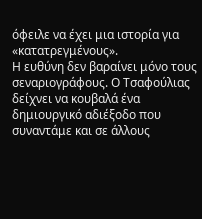όφειλε να έχει μια ιστορία για «κατατρεγμένους».
Η ευθύνη δεν βαραίνει μόνο τους σεναριογράφους. Ο Τσαφούλιας δείχνει να κουβαλά ένα δημιουργικό αδιέξοδο που συναντάμε και σε άλλους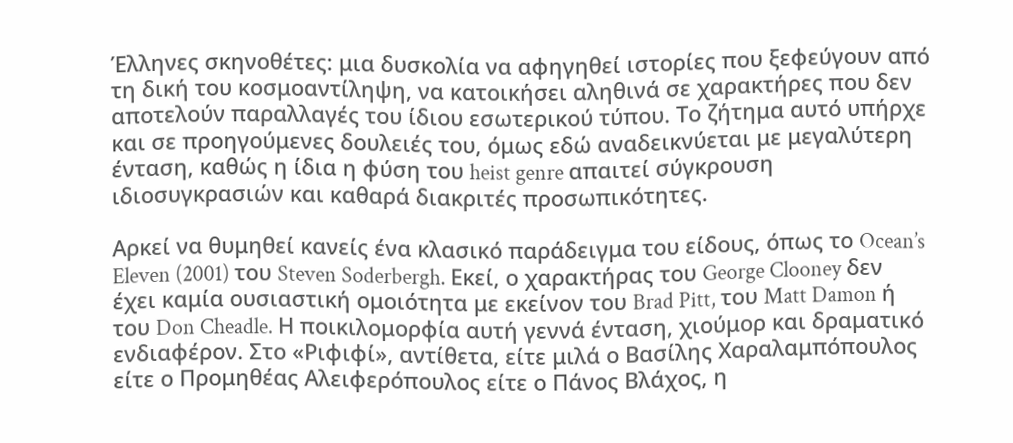Έλληνες σκηνοθέτες: μια δυσκολία να αφηγηθεί ιστορίες που ξεφεύγουν από τη δική του κοσμοαντίληψη, να κατοικήσει αληθινά σε χαρακτήρες που δεν αποτελούν παραλλαγές του ίδιου εσωτερικού τύπου. Το ζήτημα αυτό υπήρχε και σε προηγούμενες δουλειές του, όμως εδώ αναδεικνύεται με μεγαλύτερη ένταση, καθώς η ίδια η φύση του heist genre απαιτεί σύγκρουση ιδιοσυγκρασιών και καθαρά διακριτές προσωπικότητες.

Αρκεί να θυμηθεί κανείς ένα κλασικό παράδειγμα του είδους, όπως το Ocean’s Eleven (2001) του Steven Soderbergh. Εκεί, ο χαρακτήρας του George Clooney δεν έχει καμία ουσιαστική ομοιότητα με εκείνον του Brad Pitt, του Matt Damon ή του Don Cheadle. Η ποικιλομορφία αυτή γεννά ένταση, χιούμορ και δραματικό ενδιαφέρον. Στο «Ριφιφί», αντίθετα, είτε μιλά ο Βασίλης Χαραλαμπόπουλος είτε ο Προμηθέας Αλειφερόπουλος είτε ο Πάνος Βλάχος, η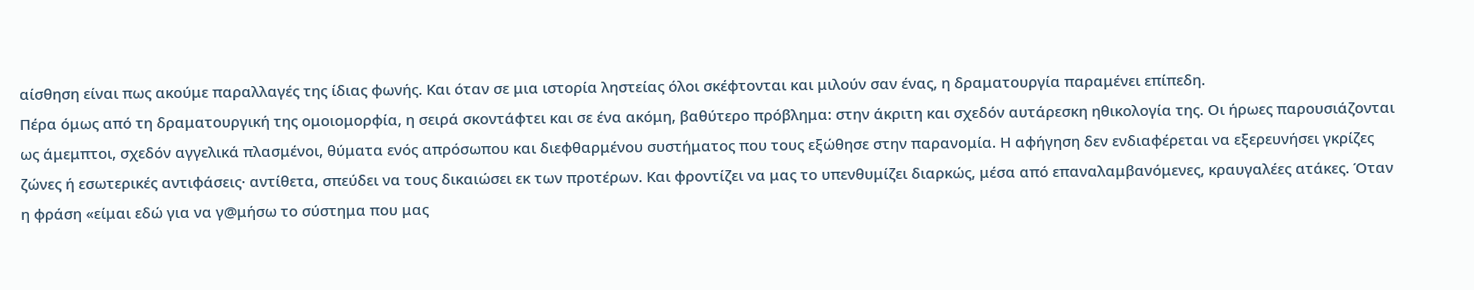αίσθηση είναι πως ακούμε παραλλαγές της ίδιας φωνής. Και όταν σε μια ιστορία ληστείας όλοι σκέφτονται και μιλούν σαν ένας, η δραματουργία παραμένει επίπεδη.
Πέρα όμως από τη δραματουργική της ομοιομορφία, η σειρά σκοντάφτει και σε ένα ακόμη, βαθύτερο πρόβλημα: στην άκριτη και σχεδόν αυτάρεσκη ηθικολογία της. Οι ήρωες παρουσιάζονται ως άμεμπτοι, σχεδόν αγγελικά πλασμένοι, θύματα ενός απρόσωπου και διεφθαρμένου συστήματος που τους εξώθησε στην παρανομία. Η αφήγηση δεν ενδιαφέρεται να εξερευνήσει γκρίζες ζώνες ή εσωτερικές αντιφάσεις· αντίθετα, σπεύδει να τους δικαιώσει εκ των προτέρων. Και φροντίζει να μας το υπενθυμίζει διαρκώς, μέσα από επαναλαμβανόμενες, κραυγαλέες ατάκες. Όταν η φράση «είμαι εδώ για να γ@μήσω το σύστημα που μας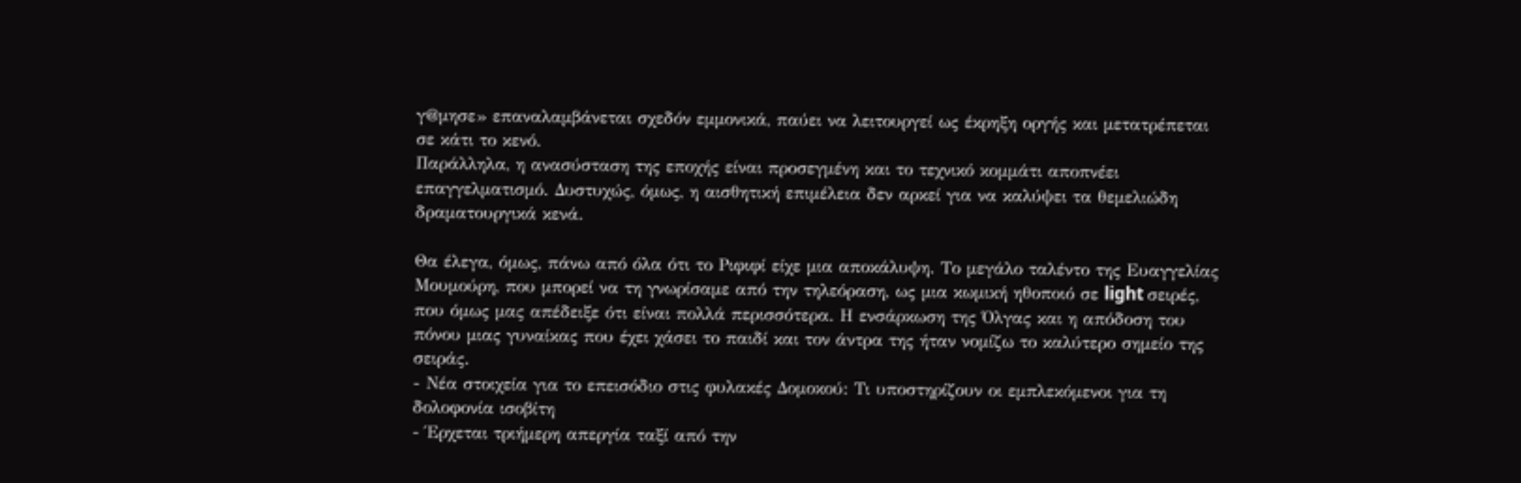γ@μησε» επαναλαμβάνεται σχεδόν εμμονικά, παύει να λειτουργεί ως έκρηξη οργής και μετατρέπεται σε κάτι το κενό.
Παράλληλα, η ανασύσταση της εποχής είναι προσεγμένη και το τεχνικό κομμάτι αποπνέει επαγγελματισμό. Δυστυχώς, όμως, η αισθητική επιμέλεια δεν αρκεί για να καλύψει τα θεμελιώδη δραματουργικά κενά.

Θα έλεγα, όμως, πάνω από όλα ότι το Ριφιφί είχε μια αποκάλυψη. Το μεγάλο ταλέντο της Ευαγγελίας Μουμούρη, που μπορεί να τη γνωρίσαμε από την τηλεόραση, ως μια κωμική ηθοποιό σε light σειρές, που όμως μας απέδειξε ότι είναι πολλά περισσότερα. Η ενσάρκωση της Όλγας και η απόδοση του πόνου μιας γυναίκας που έχει χάσει το παιδί και τον άντρα της ήταν νομίζω το καλύτερο σημείο της σειράς.
- Νέα στοιχεία για το επεισόδιο στις φυλακές Δομοκού: Τι υποστηρίζουν οι εμπλεκόμενοι για τη δολοφονία ισοβίτη
- Έρχεται τριήμερη απεργία ταξί από την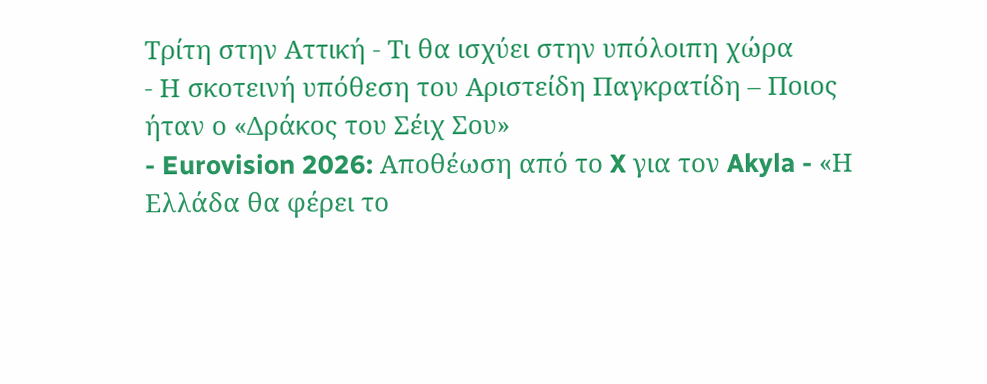Τρίτη στην Αττική - Τι θα ισχύει στην υπόλοιπη χώρα
- Η σκοτεινή υπόθεση του Αριστείδη Παγκρατίδη – Ποιος ήταν ο «Δράκος του Σέιχ Σου»
- Eurovision 2026: Αποθέωση από το X για τον Akyla - «Η Ελλάδα θα φέρει το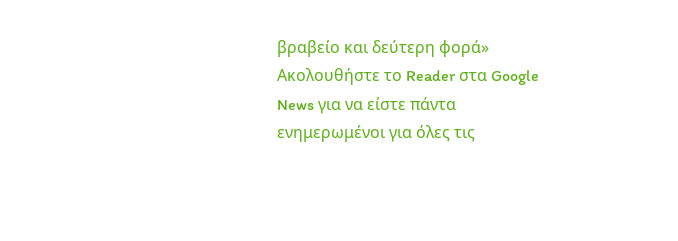βραβείο και δεύτερη φορά»
Ακολουθήστε το Reader στα Google News για να είστε πάντα ενημερωμένοι για όλες τις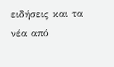ειδήσεις και τα νέα από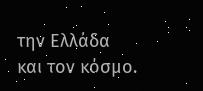την Ελλάδα και τον κόσμο.